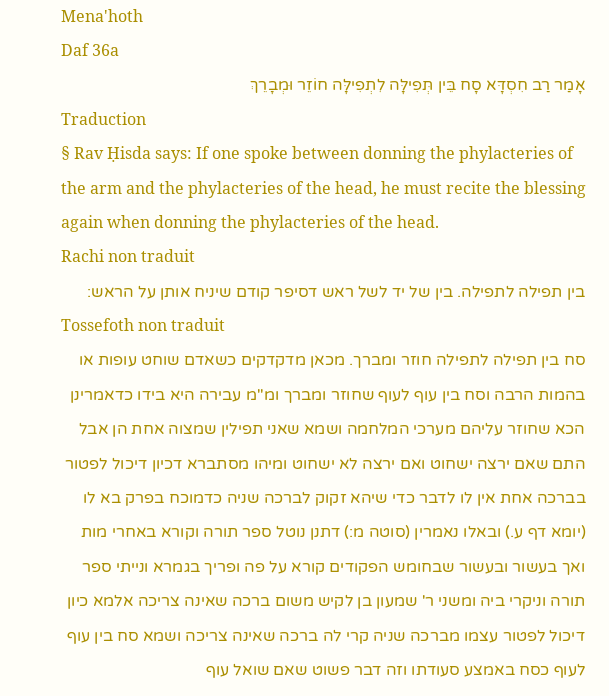Mena'hoth
Daf 36a
אָמַר רַב חִסְדָּא סָח בֵּין תְּפִילָּה לִתְפִילָּה חוֹזֵר וּמְבָרֵךְ
Traduction
§ Rav Ḥisda says: If one spoke between donning the phylacteries of the arm and the phylacteries of the head, he must recite the blessing again when donning the phylacteries of the head.
Rachi non traduit
בין תפילה לתפילה. בין של יד לשל ראש דסיפר קודם שיניח אותן על הראש:
Tossefoth non traduit
סח בין תפילה לתפילה חוזר ומברך. מכאן מדקדקים כשאדם שוחט עופות או בהמות הרבה וסח בין עוף לעוף שחוזר ומברך ומ''מ עבירה היא בידו כדאמרינן הכא שחוזר עליהם מערכי המלחמה ושמא שאני תפילין שמצוה אחת הן אבל התם שאם ירצה ישחוט ואם ירצה לא ישחוט ומיהו מסתברא דכיון דיכול לפטור בברכה אחת אין לו לדבר כדי שיהא זקוק לברכה שניה כדמוכח בפרק בא לו (יומא דף ע.) ובאלו נאמרין (סוטה מ:) דתנן נוטל ספר תורה וקורא באחרי מות ואך בעשור ובעשור שבחומש הפקודים קורא על פה ופריך בגמרא ונייתי ספר תורה וניקרי ביה ומשני ר' שמעון בן לקיש משום ברכה שאינה צריכה אלמא כיון דיכול לפטור עצמו מברכה שניה קרי לה ברכה שאינה צריכה ושמא סח בין עוף לעוף כסח באמצע סעודתו וזה דבר פשוט שאם שואל עוף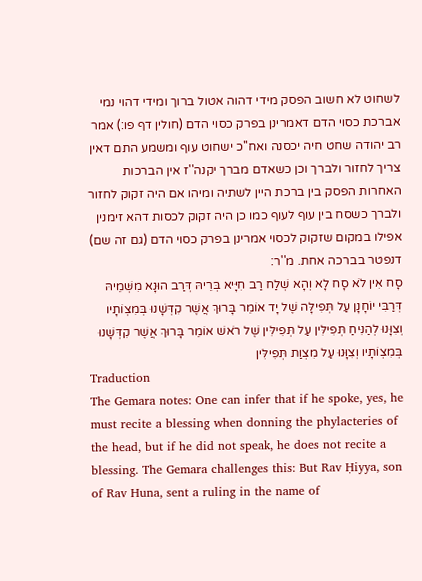לשחוט לא חשוב הפסק מידי דהוה אטול ברוך ומידי דהוי נמי אברכת כסוי הדם דאמרינן בפרק כסוי הדם (חולין דף פו:) אמר רב יהודה שחט חיה יכסנה ואח''כ ישחוט עוף ומשמע התם דאין צריך לחזור ולברך וכן כשאדם מברך יקנה''ז אין הברכות האחרות הפסק בין ברכת היין לשתיה ומיהו אם היה זקוק לחזור ולברך כשסח בין עוף לעוף כמו כן היה זקוק לכסות דהא זימנין אפילו במקום שזקוק לכסוי אמרינן בפרק כסוי הדם (גם זה שם) דנפטר בברכה אחת. מ''ר:
סָח אִין לֹא סָח לָא וְהָא שְׁלַח רַב חִיָּיא בְּרֵיהּ דְּרַב הוּנָא מִשְּׁמֵיהּ דְּרַבִּי יוֹחָנָן עַל תְּפִילָּה שֶׁל יָד אוֹמֵר בָּרוּךְ אֲשֶׁר קִדְּשָׁנוּ בְּמִצְוֹתָיו וְצִוָּנוּ לְהַנִּיחַ תְּפִילִּין עַל תְּפִילִּין שֶׁל רֹאשׁ אוֹמֵר בָּרוּךְ אֲשֶׁר קִדְּשָׁנוּ בְּמִצְוֹתָיו וְצִוָּנוּ עַל מִצְוַת תְּפִילִּין
Traduction
The Gemara notes: One can infer that if he spoke, yes, he must recite a blessing when donning the phylacteries of the head, but if he did not speak, he does not recite a blessing. The Gemara challenges this: But Rav Ḥiyya, son of Rav Huna, sent a ruling in the name of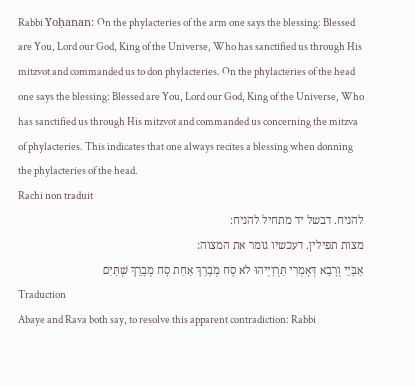Rabbi Yoḥanan: On the phylacteries of the arm one says the blessing: Blessed are You, Lord our God, King of the Universe, Who has sanctified us through His mitzvot and commanded us to don phylacteries. On the phylacteries of the head one says the blessing: Blessed are You, Lord our God, King of the Universe, Who has sanctified us through His mitzvot and commanded us concerning the mitzva of phylacteries. This indicates that one always recites a blessing when donning the phylacteries of the head.
Rachi non traduit
להניח. דבשל יד מתחיל להניח:
מצות תפילין. דעכשיו גומר את המצוה:
אַבָּיֵי וְרָבָא דְּאָמְרִי תַּרְוַיְיהוּ לֹא סָח מְבָרֵךְ אַחַת סָח מְבָרֵךְ שְׁתַּיִם
Traduction
Abaye and Rava both say, to resolve this apparent contradiction: Rabbi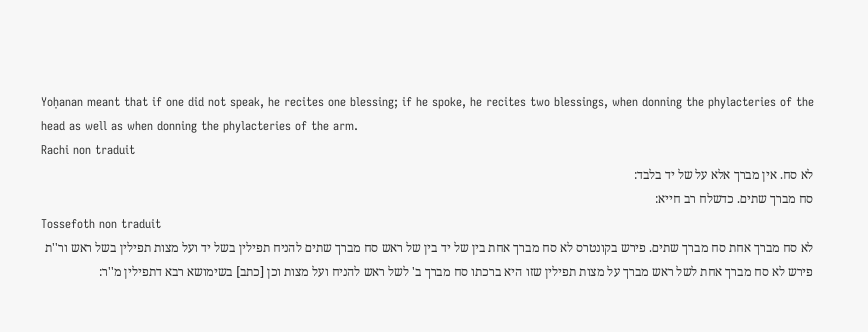Yoḥanan meant that if one did not speak, he recites one blessing; if he spoke, he recites two blessings, when donning the phylacteries of the head as well as when donning the phylacteries of the arm.
Rachi non traduit
לא סח. אין מברך אלא על של יד בלבד:
סח מברך שתים. כדשלח רב חייא:
Tossefoth non traduit
לא סח מברך אחת סח מברך שתים. פירש בקונטרס לא סח מברך אחת בין של יד בין של ראש סח מברך שתים להניח תפילין בשל יד ועל מצות תפילין בשל ראש ור''ת פירש לא סח מברך אחת לשל ראש מברך על מצות תפילין שזו היא ברכתו סח מברך ב' לשל ראש להניח ועל מצות וכן [כתב] בשימושא רבא דתפילין מ''ר: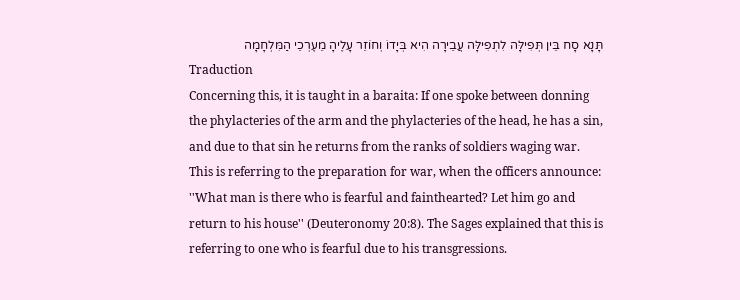תָּנָא סָח בֵּין תְּפִילָּה לִתְפִילָּה עֲבֵירָה הִיא בְּיָדוֹ וְחוֹזֵר עָלֶיהָ מֵעֶרְכֵי הַמִּלְחָמָה
Traduction
Concerning this, it is taught in a baraita: If one spoke between donning the phylacteries of the arm and the phylacteries of the head, he has a sin, and due to that sin he returns from the ranks of soldiers waging war. This is referring to the preparation for war, when the officers announce: ''What man is there who is fearful and fainthearted? Let him go and return to his house'' (Deuteronomy 20:8). The Sages explained that this is referring to one who is fearful due to his transgressions.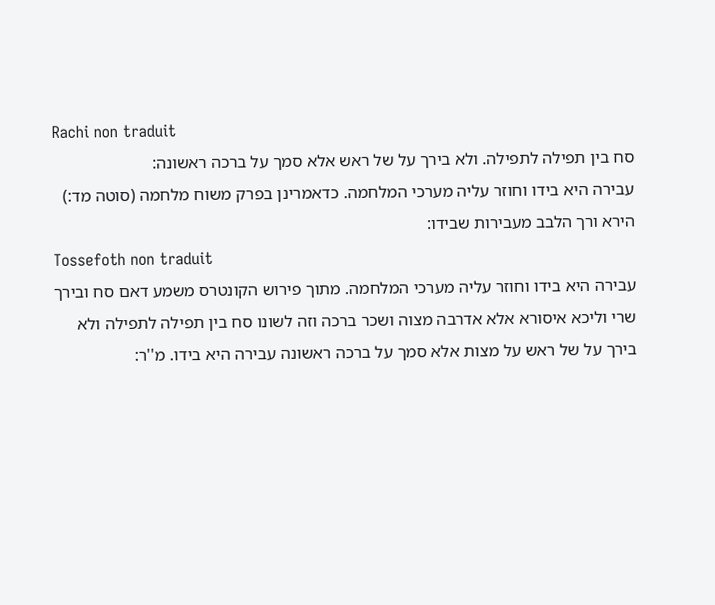Rachi non traduit
סח בין תפילה לתפילה. ולא בירך על של ראש אלא סמך על ברכה ראשונה:
עבירה היא בידו וחוזר עליה מערכי המלחמה. כדאמרינן בפרק משוח מלחמה (סוטה מד:) הירא ורך הלבב מעבירות שבידו:
Tossefoth non traduit
עבירה היא בידו וחוזר עליה מערכי המלחמה. מתוך פירוש הקונטרס משמע דאם סח ובירך שרי וליכא איסורא אלא אדרבה מצוה ושכר ברכה וזה לשונו סח בין תפילה לתפילה ולא בירך על של ראש על מצות אלא סמך על ברכה ראשונה עבירה היא בידו. מ''ר: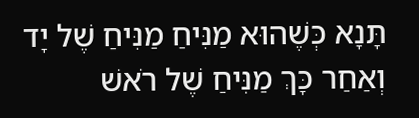תָּנָא כְּשֶׁהוּא מַנִּיחַ מַנִּיחַ שֶׁל יָד וְאַחַר כָּךְ מַנִּיחַ שֶׁל רֹאשׁ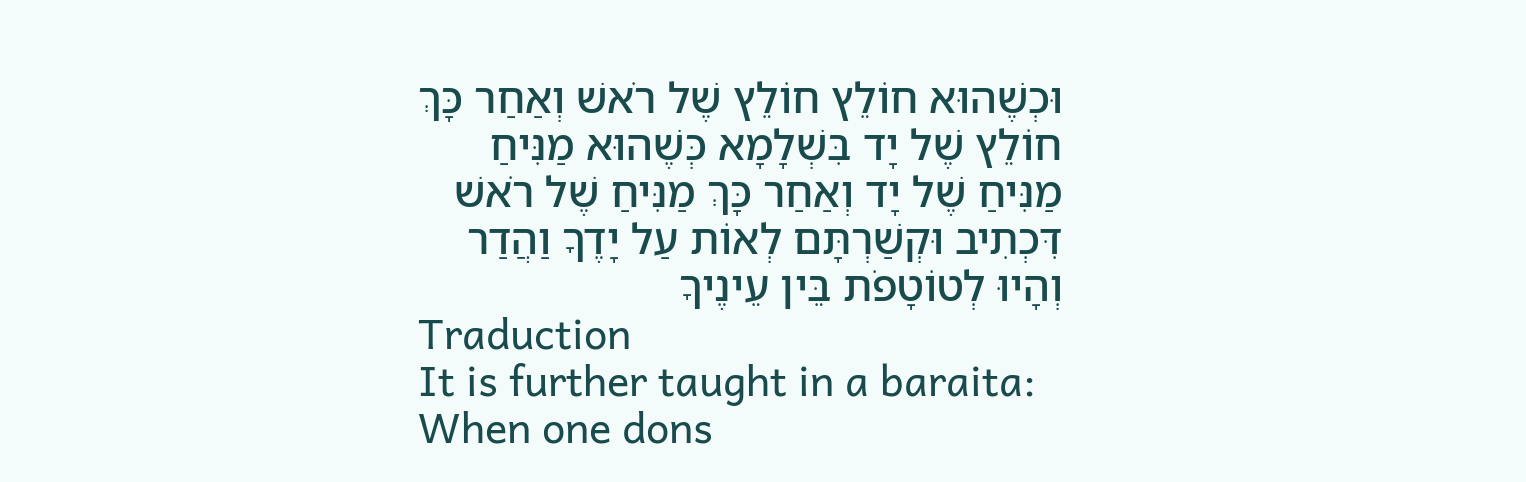וּכְשֶׁהוּא חוֹלֵץ חוֹלֵץ שֶׁל רֹאשׁ וְאַחַר כָּךְ חוֹלֵץ שֶׁל יָד בִּשְׁלָמָא כְּשֶׁהוּא מַנִּיחַ מַנִּיחַ שֶׁל יָד וְאַחַר כָּךְ מַנִּיחַ שֶׁל רֹאשׁ דִּכְתִיב וּקְשַׁרְתָּם לְאוֹת עַל יָדֶךָ וַהֲדַר וְהָיוּ לְטוֹטָפֹת בֵּין עֵינֶיךָ
Traduction
It is further taught in a baraita: When one dons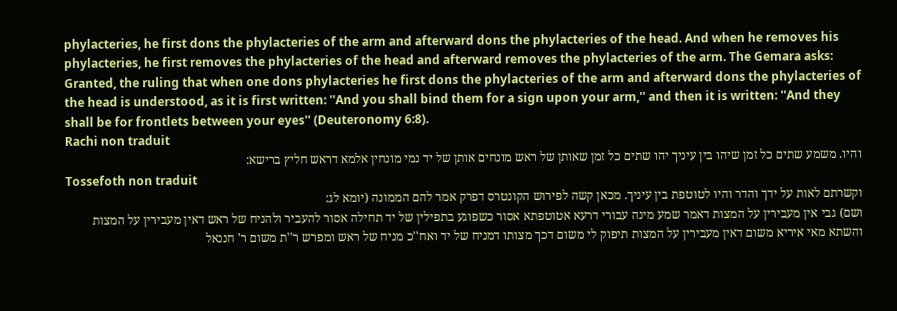phylacteries, he first dons the phylacteries of the arm and afterward dons the phylacteries of the head. And when he removes his phylacteries, he first removes the phylacteries of the head and afterward removes the phylacteries of the arm. The Gemara asks: Granted, the ruling that when one dons phylacteries he first dons the phylacteries of the arm and afterward dons the phylacteries of the head is understood, as it is first written: ''And you shall bind them for a sign upon your arm,'' and then it is written: ''And they shall be for frontlets between your eyes'' (Deuteronomy 6:8).
Rachi non traduit
והיו. משמע שתים כל זמן שיהו בין עיניך יהו שתים כל זמן שאותן של ראש מונחים אותן של יד נמי מונחין אלמא דראש חליץ ברישא:
Tossefoth non traduit
וקשרתם לאות על ידך והדר והיו לטוטפת בין עיניך. מכאן קשה לפירוש הקונטרס דפרק אמר להם הממונה (יומא לג:
ושם) גבי אין מעבירין על המצות דאמר שמע מינה עבורי דרעא אטוטפתא אסור כשפוגע בתפילין של יד תחילה אסור להעביר ולהניח של ראש דאין מעבירין על המצות והשתא מאי איריא משום דאין מעבירין על המצות תיפוק לי משום דכך מצותו דמניח של יד ואח''כ מניח של ראש ומפרש ר''ת משום ר' חננאל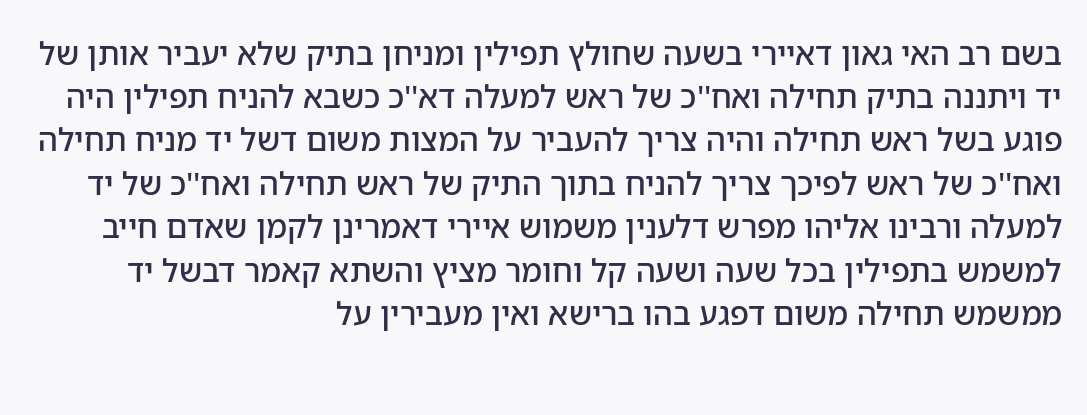בשם רב האי גאון דאיירי בשעה שחולץ תפילין ומניחן בתיק שלא יעביר אותן של יד ויתננה בתיק תחילה ואח''כ של ראש למעלה דא''כ כשבא להניח תפילין היה פוגע בשל ראש תחילה והיה צריך להעביר על המצות משום דשל יד מניח תחילה ואח''כ של ראש לפיכך צריך להניח בתוך התיק של ראש תחילה ואח''כ של יד למעלה ורבינו אליהו מפרש דלענין משמוש איירי דאמרינן לקמן שאדם חייב למשמש בתפילין בכל שעה ושעה קל וחומר מציץ והשתא קאמר דבשל יד ממשמש תחילה משום דפגע בהו ברישא ואין מעבירין על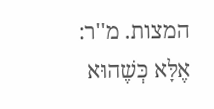המצות. מ''ר:
אֶלָּא כְּשֶׁהוּא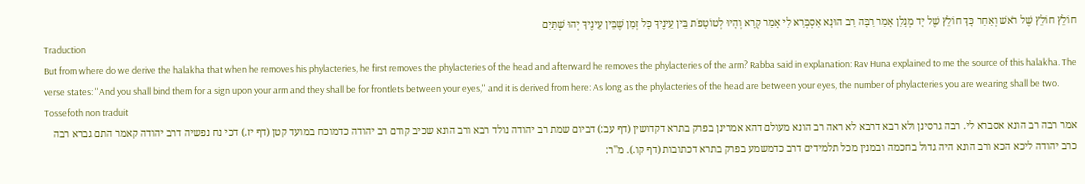חוֹלֵץ חוֹלֵץ שֶׁל רֹאשׁ וְאַחַר כָּךְ חוֹלֵץ שֶׁל יָד מְנָלַן אָמַר רַבָּה רַב הוּנָא אַסְבְּרַאּ לִי אָמַר קְרָא וְהָיוּ לְטוֹטָפֹת בֵּין עֵינֶיךָ כָּל זְמַן שֶׁבֵּין עֵינֶיךָ יְהוּ שְׁתַּיִם
Traduction
But from where do we derive the halakha that when he removes his phylacteries, he first removes the phylacteries of the head and afterward he removes the phylacteries of the arm? Rabba said in explanation: Rav Huna explained to me the source of this halakha. The verse states: ''And you shall bind them for a sign upon your arm and they shall be for frontlets between your eyes,'' and it is derived from here: As long as the phylacteries of the head are between your eyes, the number of phylacteries you are wearing shall be two.
Tossefoth non traduit
אמר רבה רב הונא אסברא לי. רבה גרסינן ולא רבא דרבא לא ראה רב הונא מעולם דהא אמרינן בפרק בתרא דקדושין (דף עב:) דביום שמת רב יהודה נולד רבא ורב הונא שכיב קודם רב יהודה כדמוכח במועד קטן (דף יז.) דכי נח נפשיה דרב יהודה קאמר התם גברא רבה כרב יהודה ליכא הכא ורב הונא היה גדול בחכמה ובמנין מכל תלמידים דרב כדמשמע בפרק בתרא דכתובות (דף קו.). מ''ר: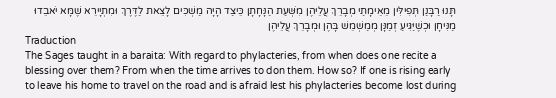תָּנוּ רַבָּנַן תְּפִילִּין מֵאֵימָתַי מְבָרֵךְ עֲלֵיהֶן מִשְּׁעַת הַנָּחָתָן כֵּיצַד הָיָה מַשְׁכִּים לָצֵאת לַדֶּרֶךְ וּמִתְיָירֵא שֶׁמָּא יֹאבֵדוּ מַנִּיחָן וּכְשֶׁיַּגִּיעַ זְמַנָּן מְמַשְׁמֵשׁ בָּהֶן וּמְבָרֵךְ עֲלֵיהֶן
Traduction
The Sages taught in a baraita: With regard to phylacteries, from when does one recite a blessing over them? From when the time arrives to don them. How so? If one is rising early to leave his home to travel on the road and is afraid lest his phylacteries become lost during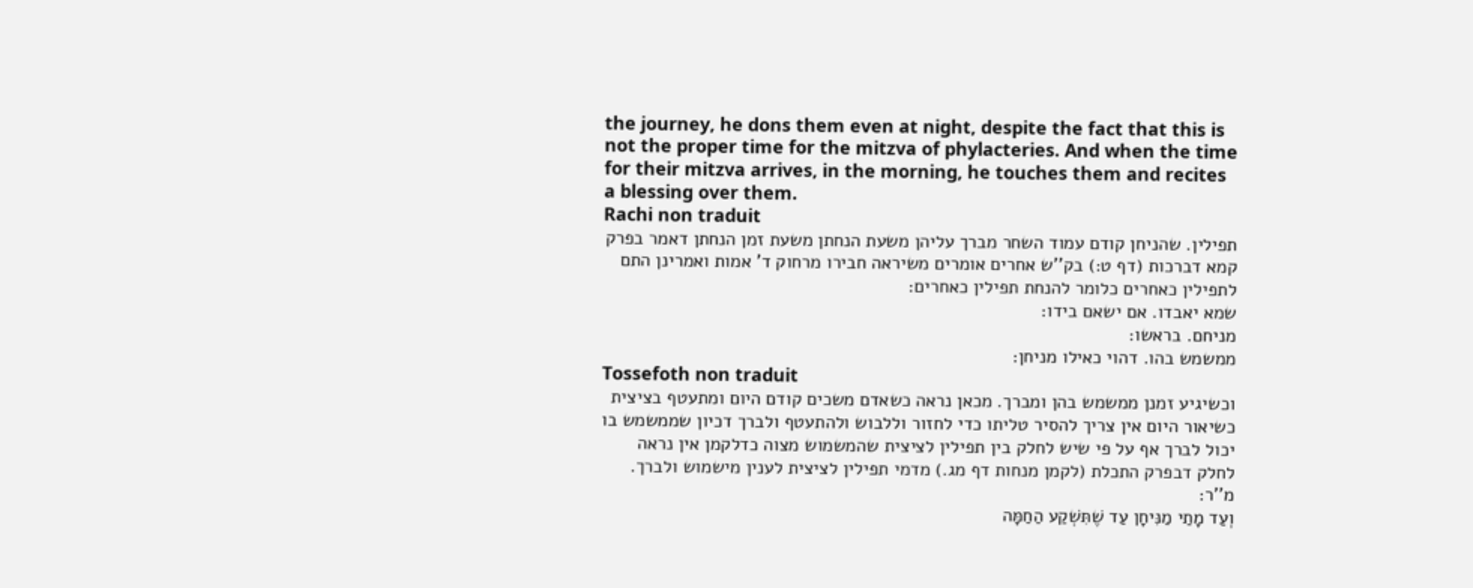the journey, he dons them even at night, despite the fact that this is not the proper time for the mitzva of phylacteries. And when the time for their mitzva arrives, in the morning, he touches them and recites a blessing over them.
Rachi non traduit
תפילין. שהניחן קודם עמוד השחר מברך עליהן משעת הנחתן משעת זמן הנחתן דאמר בפרק קמא דברכות (דף ט:) בק''ש אחרים אומרים משיראה חבירו מרחוק ד' אמות ואמרינן התם לתפילין כאחרים כלומר להנחת תפילין כאחרים:
שמא יאבדו. אם ישאם בידו:
מניחם. בראשו:
ממשמש בהו. דהוי כאילו מניחן:
Tossefoth non traduit
וכשיגיע זמנן ממשמש בהן ומברך. מכאן נראה כשאדם משכים קודם היום ומתעטף בציצית כשיאור היום אין צריך להסיר טליתו כדי לחזור וללבוש ולהתעטף ולברך דכיון שממשמש בו יכול לברך אף על פי שיש לחלק בין תפילין לציצית שהמשמוש מצוה כדלקמן אין נראה לחלק דבפרק התכלת (לקמן מנחות דף מג.) מדמי תפילין לציצית לענין מישמוש ולברך. מ''ר:
וְעַד מָתַי מַנִּיחָן עַד שֶׁתִּשְׁקַע הַחַמָּה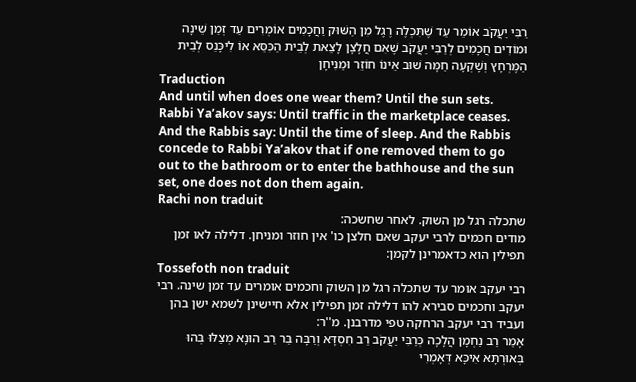רַבִּי יַעֲקֹב אוֹמֵר עַד שֶׁתִּכְלֶה רֶגֶל מִן הַשּׁוּק וַחֲכָמִים אוֹמְרִים עַד זְמַן שֵׁינָה וּמוֹדִים חֲכָמִים לְרַבִּי יַעֲקֹב שֶׁאִם חֲלָצָן לָצֵאת לְבֵית הַכִּסֵּא אוֹ לִיכָּנֵס לְבֵית הַמֶּרְחָץ וְשָׁקְעָה חַמָּה שׁוּב אֵינוֹ חוֹזֵר וּמַנִּיחָן
Traduction
And until when does one wear them? Until the sun sets. Rabbi Ya’akov says: Until traffic in the marketplace ceases. And the Rabbis say: Until the time of sleep. And the Rabbis concede to Rabbi Ya’akov that if one removed them to go out to the bathroom or to enter the bathhouse and the sun set, one does not don them again.
Rachi non traduit
שתכלה רגל מן השוק. לאחר שחשכה:
מודים חכמים לרבי יעקב שאם חלצן כו' אין חוזר ומניחן. דלילה לאו זמן תפילין הוא כדאמרינן לקמן:
Tossefoth non traduit
רבי יעקב אומר עד שתכלה רגל מן השוק וחכמים אומרים עד זמן שינה. רבי יעקב וחכמים סבירא להו דלילה זמן תפילין אלא חיישינן לשמא ישן בהן ועביד רבי יעקב הרחקה טפי מדרבנן. מ''ר:
אָמַר רַב נַחְמָן הֲלָכָה כְּרַבִּי יַעֲקֹב רַב חִסְדָּא וְרַבָּה בַּר רַב הוּנָא מְצַלּוּ בְּהוּ בְּאוּרְתָּא אִיכָּא דְּאָמְרִי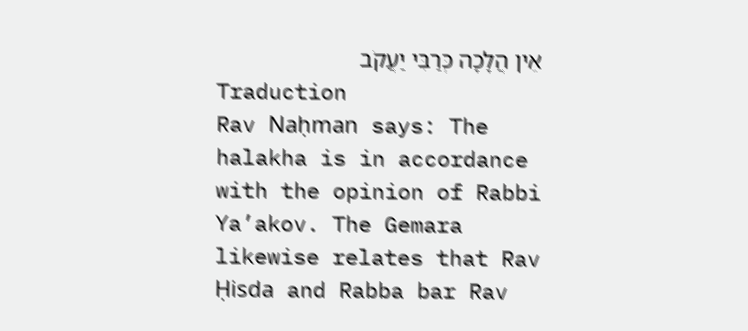אֵין הֲלָכָה כְּרַבִּי יַעֲקֹב
Traduction
Rav Naḥman says: The halakha is in accordance with the opinion of Rabbi Ya’akov. The Gemara likewise relates that Rav Ḥisda and Rabba bar Rav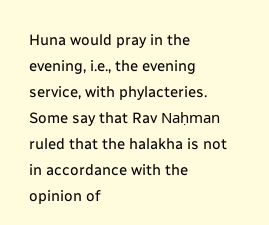Huna would pray in the evening, i.e., the evening service, with phylacteries. Some say that Rav Naḥman ruled that the halakha is not in accordance with the opinion of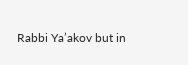Rabbi Ya’akov but in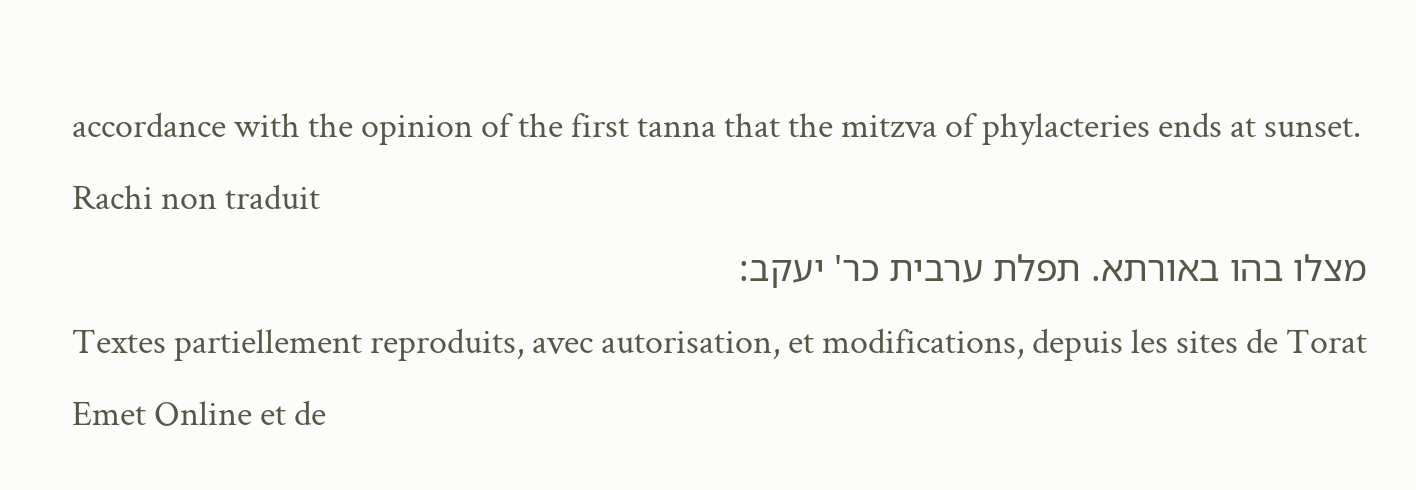accordance with the opinion of the first tanna that the mitzva of phylacteries ends at sunset.
Rachi non traduit
מצלו בהו באורתא. תפלת ערבית כר' יעקב:
Textes partiellement reproduits, avec autorisation, et modifications, depuis les sites de Torat Emet Online et de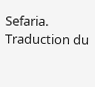Sefaria.
Traduction du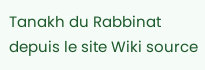Tanakh du Rabbinat depuis le site Wiki source